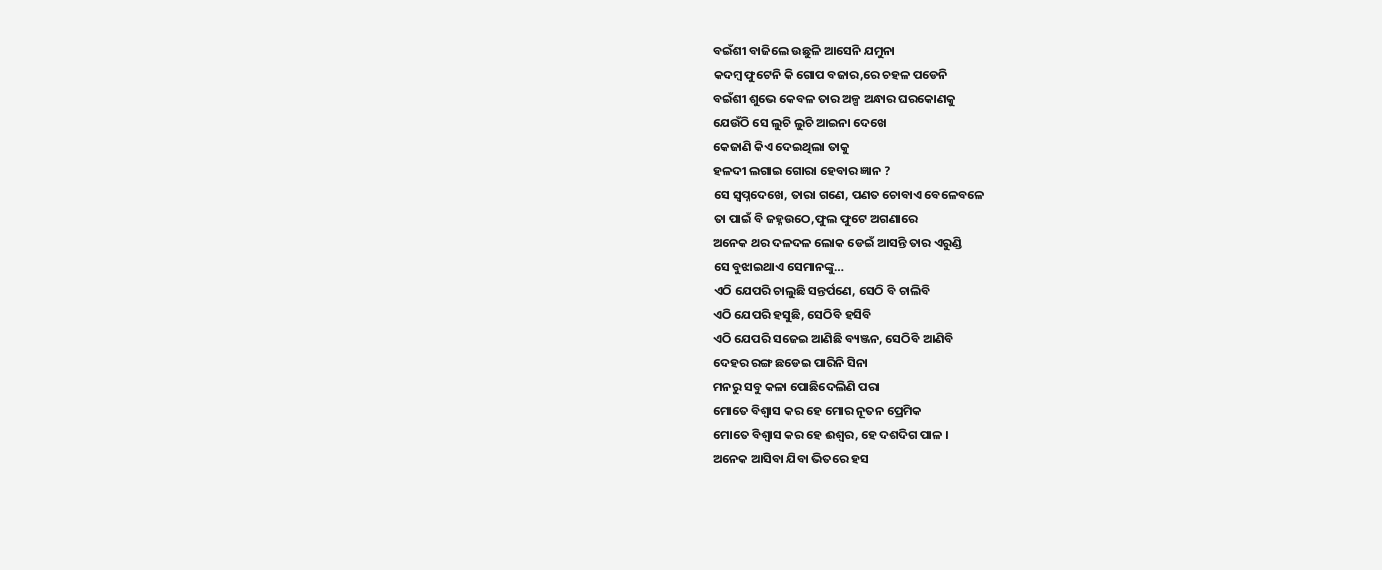ବଇଁଶୀ ବାଜିଲେ ଉଛୁଳି ଆସେନି ଯମୁନା
କଦମ୍ବ ଫୁଟେନି କି ଗୋପ ବଜାର,ରେ ଚହଳ ପଡେନି
ବଇଁଶୀ ଶୁଭେ କେବଳ ତାର ଅଳ୍ପ ଅନ୍ଧାର ଘରକୋଣକୁ
ଯେଉଁଠି ସେ ଲୁଚି ଲୁଚି ଆଇନା ଦେଖେ
କେଜାଣି କିଏ ଦେଇଥିଲା ତାକୁ
ହଳଦୀ ଲଗାଇ ଗୋରା ହେବାର ଜ୍ଞାନ ?
ସେ ସ୍ବପ୍ନଦେଖେ, ତାରା ଗଣେ, ପଣତ ଚୋବାଏ ବେଳେବଳେ
ତା ପାଇଁ ବି ଜହ୍ନଉଠେ,ଫୁଲ ଫୁଟେ ଅଗଣାରେ
ଅନେକ ଥର ଦଳଦଳ ଲୋକ ଡେଇଁ ଆସନ୍ତି ତାର ଏରୁଣ୍ଡି
ସେ ବୁଝାଇଥାଏ ସେମାନଙ୍କୁ…
ଏଠି ଯେପରି ଚାଲୁଛି ସନ୍ତର୍ପଣେ, ସେଠି ବି ଚାଲିବି
ଏଠି ଯେପରି ହସୁଛି, ସେଠିବି ହସିବି
ଏଠି ଯେପରି ସଜେଇ ଆଣିଛି ବ୍ୟଞ୍ଜନ, ସେଠିବି ଆଣିବି
ଦେହର ରଙ୍ଗ ଛଡେଇ ପାରିନି ସିନା
ମନରୁ ସବୁ କଳା ପୋଛିଦେଲିଣି ପରା
ମୋତେ ବିଶ୍ବାସ କର ହେ ମୋର ନୂତନ ପ୍ରେମିକ
ମୋତେ ବିଶ୍ବାସ କର ହେ ଈଶ୍ବର, ହେ ଦଶଦିଗ ପାଳ ।
ଅନେକ ଆସିବା ଯିବା ଭିତରେ ହସ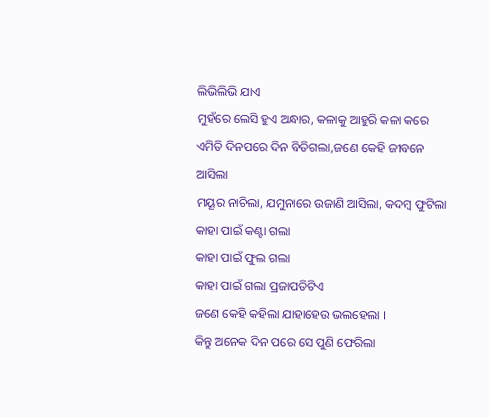ଲିଭିଲିଭି ଯାଏ
ମୁହଁରେ ଲେସି ହୁଏ ଅନ୍ଧାର, କଳାକୁ ଆହୁରି କଳା କରେ
ଏମିତି ଦିନପରେ ଦିନ ବିତିଗଲା,ଜଣେ କେହି ଜୀବନେ ଆସିଲା
ମୟୂର ନାଚିଲା, ଯମୁନାରେ ଉଜାଣି ଆସିଲା, କଦମ୍ବ ଫୁଟିଲା
କାହା ପାଇଁ କଣ୍ଟା ଗଲା
କାହା ପାଇଁ ଫୁଲ ଗଲା
କାହା ପାଇଁ ଗଲା ପ୍ରଜାପତିଟିଏ
ଜଣେ କେହି କହିଲା ଯାହାହେଉ ଭଲହେଲା ।
କିନ୍ତୁ ଅନେକ ଦିନ ପରେ ସେ ପୁଣି ଫେରିଲା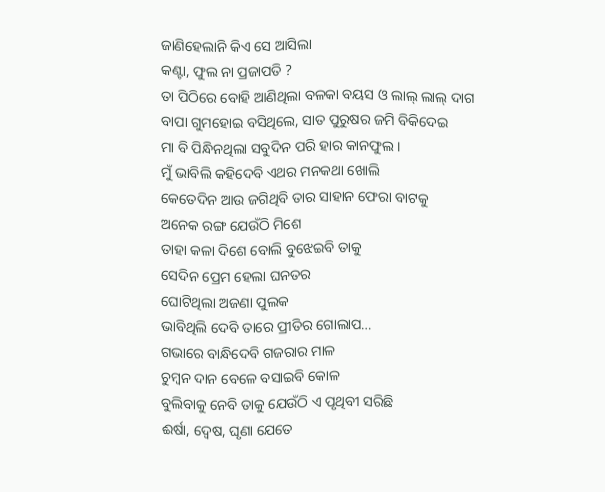ଜାଣିହେଲାନି କିଏ ସେ ଆସିଲା
କଣ୍ଟା, ଫୁଲ ନା ପ୍ରଜାପତି ?
ତା ପିଠିରେ ବୋହି ଆଣିଥିଲା ବଳକା ବୟସ ଓ ଲାଲ୍ ଲାଲ୍ ଦାଗ
ବାପା ଗୁମହୋଇ ବସିଥିଲେ, ସାତ ପୁରୁଷର ଜମି ବିକିଦେଇ
ମା ବି ପିନ୍ଧିନଥିଲା ସବୁଦିନ ପରି ହାର କାନଫୁଲ ।
ମୁଁ ଭାବିଲି କହିଦେବି ଏଥର ମନକଥା ଖୋଲି
କେତେଦିନ ଆଉ ଜଗିଥିବି ତାର ସାହାନ ଫେରା ବାଟକୁ
ଅନେକ ରଙ୍ଗ ଯେଉଁଠି ମିଶେ
ତାହା କଳା ଦିଶେ ବୋଲି ବୁଝେଇବି ତାକୁ
ସେଦିନ ପ୍ରେମ ହେଲା ଘନତର
ଘୋଟିଥିଲା ଅଜଣା ପୁଲକ
ଭାବିଥିଲି ଦେବି ତାରେ ପ୍ରୀତିର ଗୋଲାପ…
ଗଭାରେ ବାନ୍ଧିଦେବି ଗଜରାର ମାଳ
ଚୁମ୍ବନ ଦାନ ବେଳେ ବସାଇବି କୋଳ
ବୁଲିବାକୁ ନେବି ତାକୁ ଯେଉଁଠି ଏ ପୃଥିବୀ ସରିଛି
ଈର୍ଷା, ଦ୍ବେଷ, ଘୃଣା ଯେତେ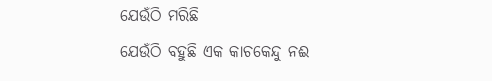ଯେଉଁଠି ମରିଛି
ଯେଉଁଠି ବହୁଛି ଏକ କାଚକେନ୍ଦୁ ନଈ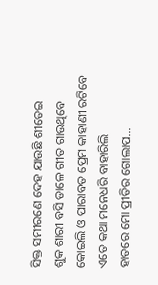ସିକ୍ତ ସମୀରଣେ ଦେହ ଯାଉଛି ଶୀତେଇ
ଶୁକ ଶାରୀ ବସି ଡାଳେ ଗୀତ ଗାଉଥିବେ
କୋଇଲି ଓ ପାରାବତ ପ୍ରେମ କାହାଣୀ ରଟିବେ
ଏତେ କଥା ମନେଧରି ବାହାରିଲି
ହାତରେ ମୋ ପ୍ରୀତିର ଗୋଲାପ…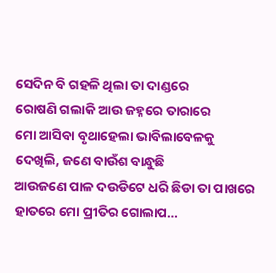ସେଦିନ ବି ଗହଳି ଥିଲା ତା ଦାଣ୍ଡରେ
ରୋଷଣି ଗଲାକି ଆଉ ଜହ୍ନରେ ତାରାରେ
ମୋ ଆସିବା ବୃଥାହେଲା ଭାବିଲାବେଳକୁ
ଦେଖିଲି, ଜଣେ ବାଉଁଶ ବାନ୍ଧୁଛି
ଆଉଜଣେ ପାଳ ଦଉଡିଟେ ଧରି ଛିଡା ତା ପାଖରେ
ହାତରେ ମୋ ପ୍ରୀତିର ଗୋଲାପ…